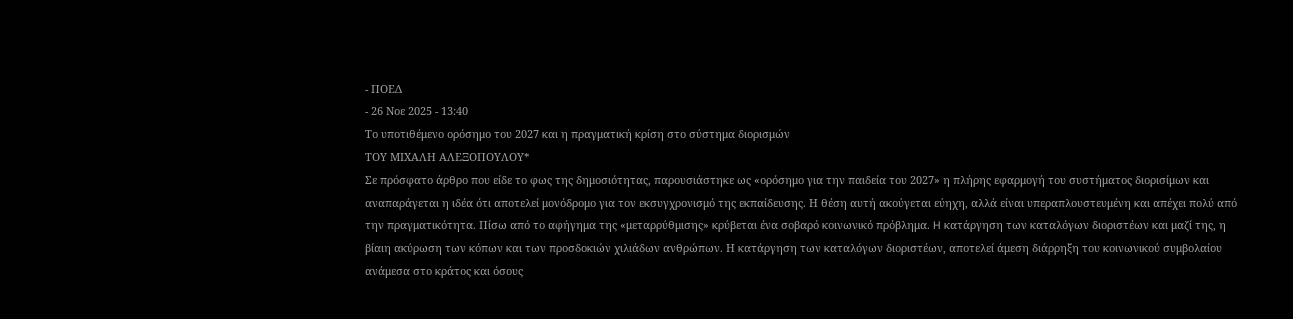- ΠΟΕΔ
- 26 Νοε 2025 - 13:40
Το υποτιθέμενο ορόσημο του 2027 και η πραγματική κρίση στο σύστημα διορισμών
ΤΟΥ ΜΙΧΑΛΗ ΑΛΕΞΟΠΟΥΛΟΥ*
Σε πρόσφατο άρθρο που είδε το φως της δημοσιότητας, παρουσιάστηκε ως «ορόσημο για την παιδεία του 2027» η πλήρης εφαρμογή του συστήματος διορισίμων και αναπαράγεται η ιδέα ότι αποτελεί μονόδρομο για τον εκσυγχρονισμό της εκπαίδευσης. Η θέση αυτή ακούγεται εύηχη, αλλά είναι υπεραπλουστευμένη και απέχει πολύ από την πραγματικότητα. Πίσω από το αφήγημα της «μεταρρύθμισης» κρύβεται ένα σοβαρό κοινωνικό πρόβλημα. H κατάργηση των καταλόγων διοριστέων και μαζί της, η βίαιη ακύρωση των κόπων και των προσδοκιών χιλιάδων ανθρώπων. Η κατάργηση των καταλόγων διοριστέων, αποτελεί άμεση διάρρηξη του κοινωνικού συμβολαίου ανάμεσα στο κράτος και όσους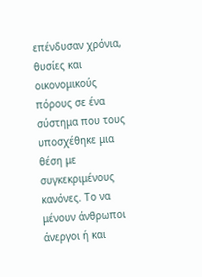επένδυσαν χρόνια, θυσίες και οικονομικούς πόρους σε ένα σύστημα που τους υποσχέθηκε μια θέση με συγκεκριμένους κανόνες. Το να μένουν άνθρωποι άνεργοι ή και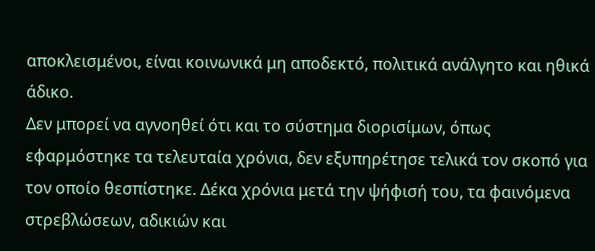αποκλεισμένοι, είναι κοινωνικά μη αποδεκτό, πολιτικά ανάλγητο και ηθικά άδικο.
Δεν μπορεί να αγνοηθεί ότι και το σύστημα διορισίμων, όπως εφαρμόστηκε τα τελευταία χρόνια, δεν εξυπηρέτησε τελικά τον σκοπό για τον οποίο θεσπίστηκε. Δέκα χρόνια μετά την ψήφισή του, τα φαινόμενα στρεβλώσεων, αδικιών και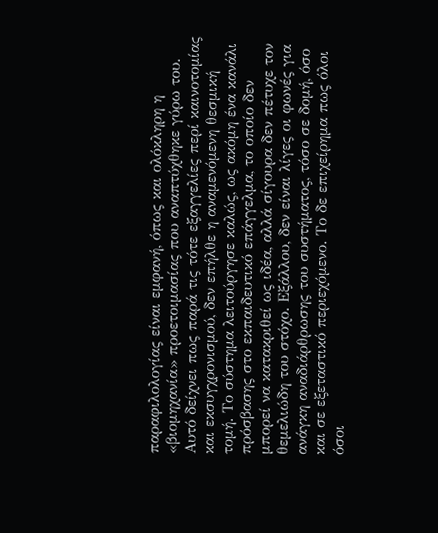παραφιλολογίας είναι εμφανή, όπως και ολόκληρη η «βιομηχανία» προετοιμασίας που αναπτύχθηκε γύρω του. Αυτό δείχνει πως παρά τις τότε εξαγγελίες περί καινοτομίας και εκσυγχρονισμού, δεν επήλθε η αναμενόμενη θεσμική τομή. Το σύστημα λειτούργησε καλώς, ως ακόμη ένα κανάλι πρόσβασης στο εκπαιδευτικό επάγγελμα, το οποίο δεν μπορεί να κατακριθεί ως ιδέα, αλλά σίγουρα δεν πέτυχε τον θεμελιώδη του στόχο. Εξάλλου, δεν είναι λίγες οι φωνές για ανάγκη αναδιάρθρωσης του συστήματος, τόσο σε δομή, όσο και σε εξεταστικό περιεχόμενο. Το δε επιχείρημα πως όλοι όσοι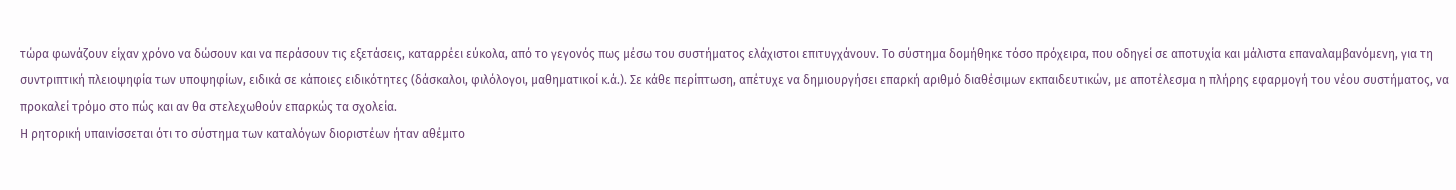τώρα φωνάζουν είχαν χρόνο να δώσουν και να περάσουν τις εξετάσεις, καταρρέει εύκολα, από το γεγονός πως μέσω του συστήματος ελάχιστοι επιτυγχάνουν. Το σύστημα δομήθηκε τόσο πρόχειρα, που οδηγεί σε αποτυχία και μάλιστα επαναλαμβανόμενη, για τη συντριπτική πλειοψηφία των υποψηφίων, ειδικά σε κάποιες ειδικότητες (δάσκαλοι, φιλόλογοι, μαθηματικοί κ.ά.). Σε κάθε περίπτωση, απέτυχε να δημιουργήσει επαρκή αριθμό διαθέσιμων εκπαιδευτικών, με αποτέλεσμα η πλήρης εφαρμογή του νέου συστήματος, να προκαλεί τρόμο στο πώς και αν θα στελεχωθούν επαρκώς τα σχολεία.
Η ρητορική υπαινίσσεται ότι το σύστημα των καταλόγων διοριστέων ήταν αθέμιτο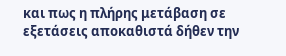και πως η πλήρης μετάβαση σε εξετάσεις αποκαθιστά δήθεν την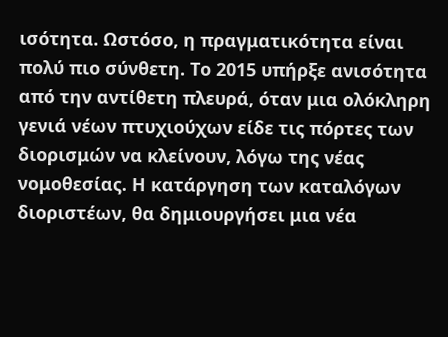ισότητα. Ωστόσο, η πραγματικότητα είναι πολύ πιο σύνθετη. Το 2015 υπήρξε ανισότητα από την αντίθετη πλευρά, όταν μια ολόκληρη γενιά νέων πτυχιούχων είδε τις πόρτες των διορισμών να κλείνουν, λόγω της νέας νομοθεσίας. Η κατάργηση των καταλόγων διοριστέων, θα δημιουργήσει μια νέα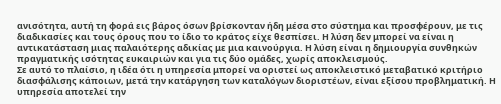ανισότητα, αυτή τη φορά εις βάρος όσων βρίσκονταν ήδη μέσα στο σύστημα και προσφέρουν, με τις διαδικασίες και τους όρους που το ίδιο το κράτος είχε θεσπίσει. Η λύση δεν μπορεί να είναι η αντικατάσταση μιας παλαιότερης αδικίας με μια καινούργια. Η λύση είναι η δημιουργία συνθηκών πραγματικής ισότητας ευκαιριών και για τις δύο ομάδες, χωρίς αποκλεισμούς.
Σε αυτό το πλαίσιο, η ιδέα ότι η υπηρεσία μπορεί να οριστεί ως αποκλειστικό μεταβατικό κριτήριο διασφάλισης κάποιων, μετά την κατάργηση των καταλόγων διοριστέων, είναι εξίσου προβληματική. Η υπηρεσία αποτελεί την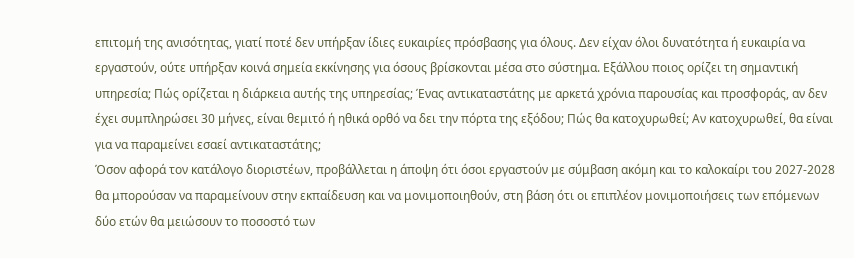επιτομή της ανισότητας, γιατί ποτέ δεν υπήρξαν ίδιες ευκαιρίες πρόσβασης για όλους. Δεν είχαν όλοι δυνατότητα ή ευκαιρία να εργαστούν, ούτε υπήρξαν κοινά σημεία εκκίνησης για όσους βρίσκονται μέσα στο σύστημα. Εξάλλου ποιος ορίζει τη σημαντική υπηρεσία; Πώς ορίζεται η διάρκεια αυτής της υπηρεσίας; Ένας αντικαταστάτης με αρκετά χρόνια παρουσίας και προσφοράς, αν δεν έχει συμπληρώσει 30 μήνες, είναι θεμιτό ή ηθικά ορθό να δει την πόρτα της εξόδου; Πώς θα κατοχυρωθεί; Αν κατοχυρωθεί, θα είναι για να παραμείνει εσαεί αντικαταστάτης;
Όσον αφορά τον κατάλογο διοριστέων, προβάλλεται η άποψη ότι όσοι εργαστούν με σύμβαση ακόμη και το καλοκαίρι του 2027-2028 θα μπορούσαν να παραμείνουν στην εκπαίδευση και να μονιμοποιηθούν, στη βάση ότι οι επιπλέον μονιμοποιήσεις των επόμενων δύο ετών θα μειώσουν το ποσοστό των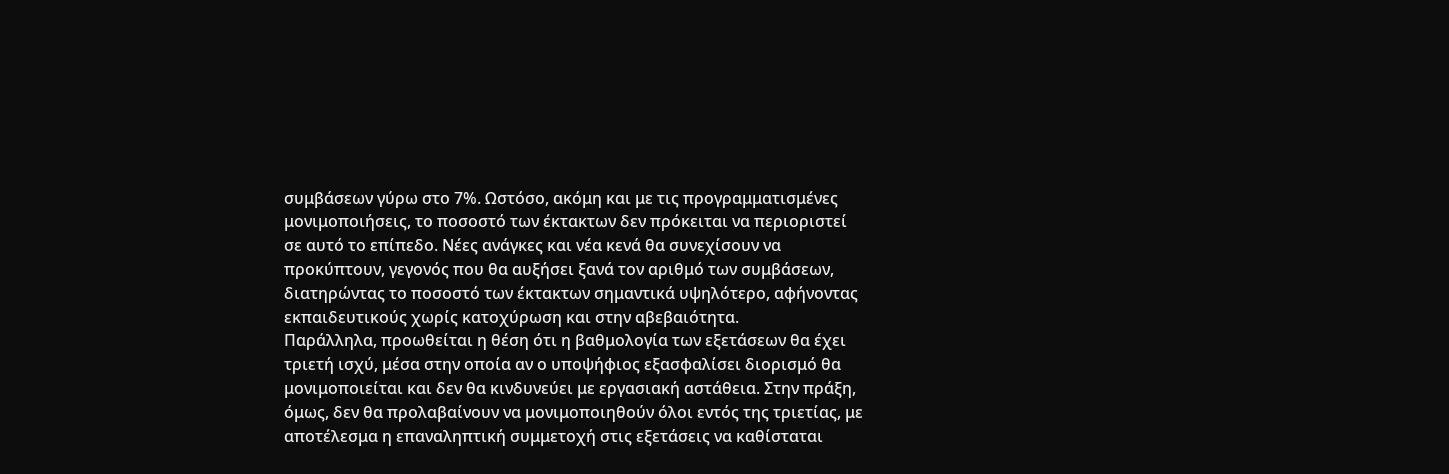συμβάσεων γύρω στο 7%. Ωστόσο, ακόμη και με τις προγραμματισμένες μονιμοποιήσεις, το ποσοστό των έκτακτων δεν πρόκειται να περιοριστεί σε αυτό το επίπεδο. Νέες ανάγκες και νέα κενά θα συνεχίσουν να προκύπτουν, γεγονός που θα αυξήσει ξανά τον αριθμό των συμβάσεων, διατηρώντας το ποσοστό των έκτακτων σημαντικά υψηλότερο, αφήνοντας εκπαιδευτικούς χωρίς κατοχύρωση και στην αβεβαιότητα.
Παράλληλα, προωθείται η θέση ότι η βαθμολογία των εξετάσεων θα έχει τριετή ισχύ, μέσα στην οποία αν ο υποψήφιος εξασφαλίσει διορισμό θα μονιμοποιείται και δεν θα κινδυνεύει με εργασιακή αστάθεια. Στην πράξη, όμως, δεν θα προλαβαίνουν να μονιμοποιηθούν όλοι εντός της τριετίας, με αποτέλεσμα η επαναληπτική συμμετοχή στις εξετάσεις να καθίσταται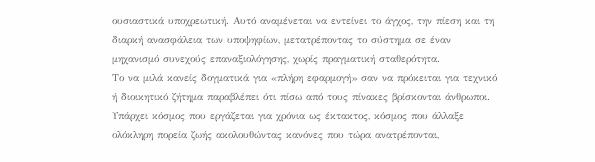ουσιαστικά υποχρεωτική. Αυτό αναμένεται να εντείνει το άγχος, την πίεση και τη διαρκή ανασφάλεια των υποψηφίων, μετατρέποντας το σύστημα σε έναν μηχανισμό συνεχούς επαναξιολόγησης, χωρίς πραγματική σταθερότητα.
Το να μιλά κανείς δογματικά για «πλήρη εφαρμογή» σαν να πρόκειται για τεχνικό ή διοικητικό ζήτημα παραβλέπει ότι πίσω από τους πίνακες βρίσκονται άνθρωποι. Υπάρχει κόσμος που εργάζεται για χρόνια ως έκτακτος, κόσμος που άλλαξε ολόκληρη πορεία ζωής ακολουθώντας κανόνες που τώρα ανατρέπονται,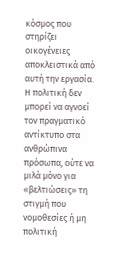κόσμος που στηρίζει οικογένειες αποκλειστικά από αυτή την εργασία. Η πολιτική δεν μπορεί να αγνοεί τον πραγματικό αντίκτυπο στα ανθρώπινα πρόσωπα, ούτε να μιλά μόνο για «βελτιώσεις» τη στιγμή που νομοθεσίες ή μη πολιτική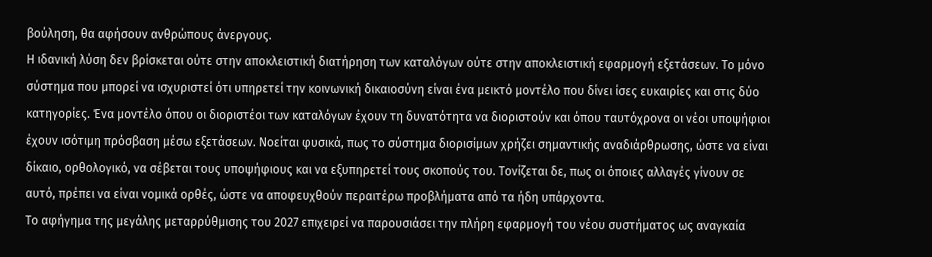βούληση, θα αφήσουν ανθρώπους άνεργους.
Η ιδανική λύση δεν βρίσκεται ούτε στην αποκλειστική διατήρηση των καταλόγων ούτε στην αποκλειστική εφαρμογή εξετάσεων. Το μόνο σύστημα που μπορεί να ισχυριστεί ότι υπηρετεί την κοινωνική δικαιοσύνη είναι ένα μεικτό μοντέλο που δίνει ίσες ευκαιρίες και στις δύο κατηγορίες. Ένα μοντέλο όπου οι διοριστέοι των καταλόγων έχουν τη δυνατότητα να διοριστούν και όπου ταυτόχρονα οι νέοι υποψήφιοι έχουν ισότιμη πρόσβαση μέσω εξετάσεων. Νοείται φυσικά, πως το σύστημα διορισίμων χρήζει σημαντικής αναδιάρθρωσης, ώστε να είναι δίκαιο, ορθολογικό, να σέβεται τους υποψήφιους και να εξυπηρετεί τους σκοπούς του. Τονίζεται δε, πως οι όποιες αλλαγές γίνουν σε αυτό, πρέπει να είναι νομικά ορθές, ώστε να αποφευχθούν περαιτέρω προβλήματα από τα ήδη υπάρχοντα.
Το αφήγημα της μεγάλης μεταρρύθμισης του 2027 επιχειρεί να παρουσιάσει την πλήρη εφαρμογή του νέου συστήματος ως αναγκαία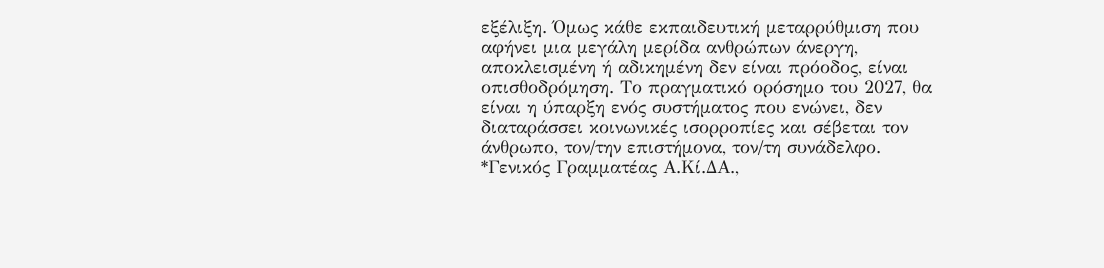εξέλιξη. Όμως κάθε εκπαιδευτική μεταρρύθμιση που αφήνει μια μεγάλη μερίδα ανθρώπων άνεργη, αποκλεισμένη ή αδικημένη δεν είναι πρόοδος, είναι οπισθοδρόμηση. Το πραγματικό ορόσημο του 2027, θα είναι η ύπαρξη ενός συστήματος που ενώνει, δεν διαταράσσει κοινωνικές ισορροπίες και σέβεται τον άνθρωπο, τον/την επιστήμονα, τον/τη συνάδελφο.
*Γενικός Γραμματέας Α.Κί.ΔΑ.,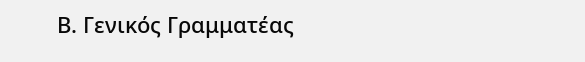Β. Γενικός Γραμματέας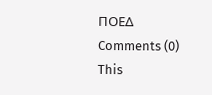ΠΟΕΔ
Comments (0)
This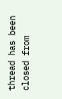thread has been closed from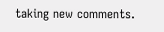taking new comments.